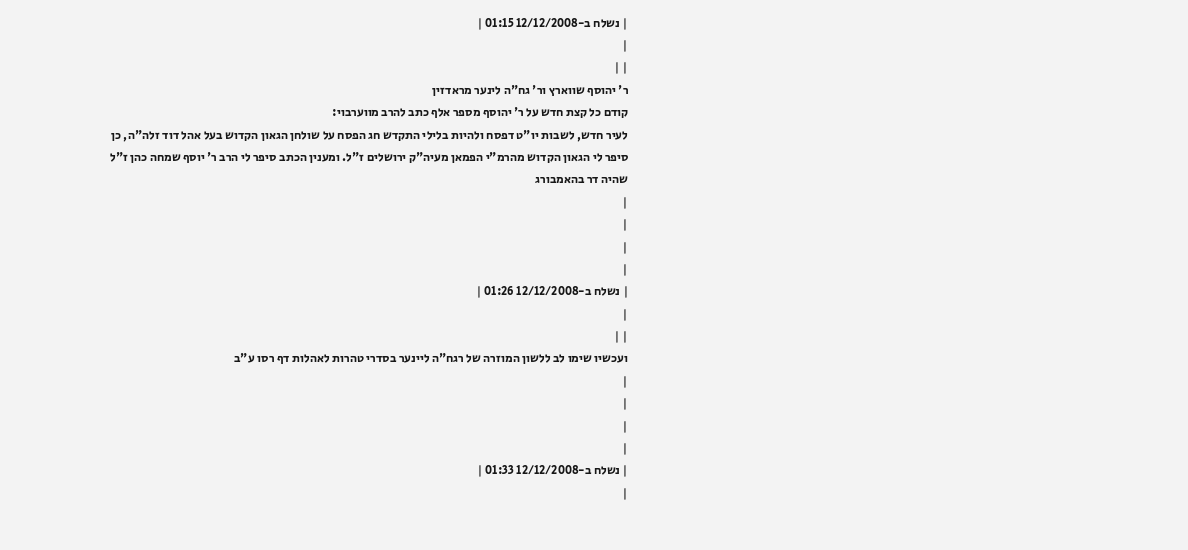| נשלח ב-12/12/2008 01:15 |
|
| |
ר' יהוסף שווארץ ור' גח"ה לינער מראדזין
קודם כל קצת חדש על ר' יהוסף מספר אלף כתב להרב מווערבוי:
לעיר חדש, לשבות יו"ט דפסח ולהיות בלילי התקדש חג הפסח על שולחן הגאון הקדוש בעל אהל דוד זלה"ה, כן סיפר לי הגאון הקדוש מהרמ"י הפמאן מעיה"ק ירושלים ז"ל. ומענין הכתב סיפר לי הרב ר' יוסף שמחה כהן ז"ל שהיה דר בהאמבורג
|
|
|
|
| נשלח ב-12/12/2008 01:26 |
|
| |
ועכשיו שימו לב ללשון המוזרה של רגח"ה ליינער בסדרי טהרות לאהלות דף רסו ע"ב
|
|
|
|
| נשלח ב-12/12/2008 01:33 |
|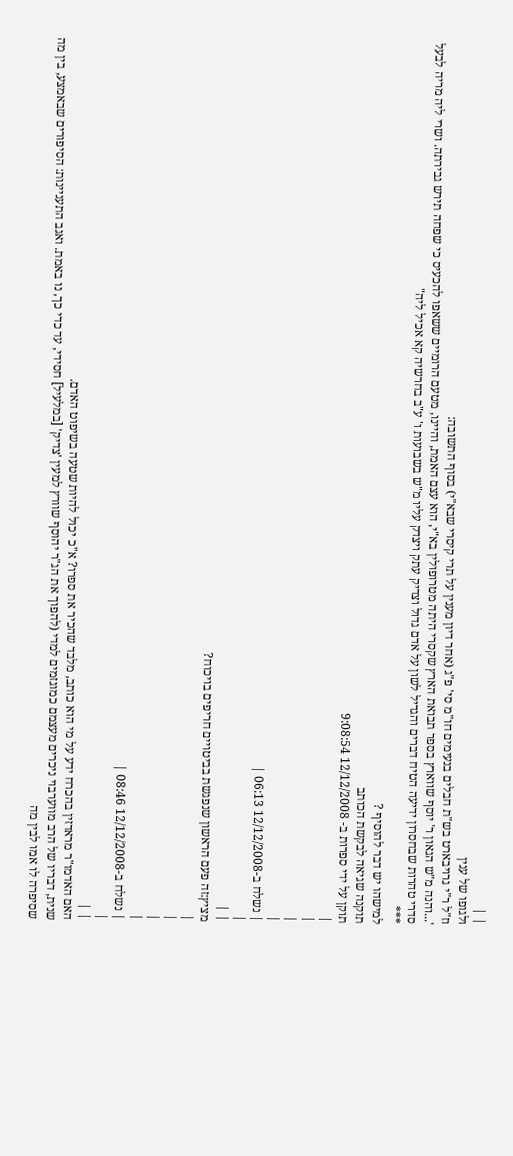| |
ולגופו של ענין
וז"ל ר"י גרויבארט בש"ת חבלים בנעימים חו"מ סי' פ"ג (אחר דיון מענין על תרי קיסרי שבא"י) בסוף התשובה:
'...והנה מ"ש הגאון ר' יוסף שווארץ בספר תבואת הארץ שקסרי היתה מטרופולין בא"י, הוא עצם האמת, והיינו, מטעם הרומיים ששאפו להכעיס כי שפחה תירש גבירתה. ושרי ליה מריה לבעל סדרי טהרות שבחסרון ידיעה הטיח דברים והגדיל לשון על אדם גדול וצדיק עתק ויצדק עליו מ"ש בשבועות ו' ע"ב בחרשיה קא אכיל ליה"
***
למישהו יש דבר להוסיף ?
תוקנה שגיאה לבקשת הכותב
תוקן על ידי ספרות ב- 12/12/2008 9:08:54
|
|
|
|
| נשלח ב-12/12/2008 06:13 |
|
| |
מציץ:זה פעם הראשון שנפגשת בביטויים חריפים בויכוח?
|
|
|
|
| נשלח ב-12/12/2008 08:46 |
|
| |
האם האדמו"ר מראדזין בהכרח ידע על מי הוא כותב, מלבד שהכיר את ספרו? א"כ יכול להיות שטעה בשיפוט האדם.
שנית, דבריו של הרב מווערבוי ניכרים מעצמם כמוגזמים למדי (להפוך את הג"ר יהוסף שוורץ למעין 'צדיק' [במלעיל] חסידי, עד כדי כך, נו באמת. ואגב התעניינות: הסיפורים שבאמצע, בין מה שסיפרה לו אמו לבין מה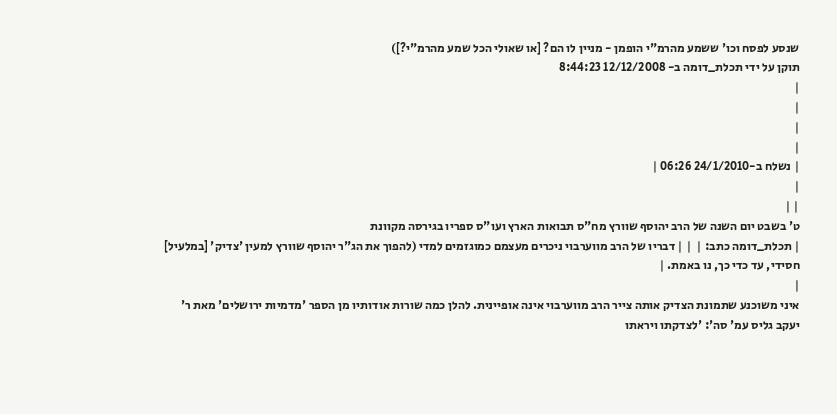שנסע לפסח וכו' ששמע מהרמ"י הופמן - מניין לו הם? [או שאולי הכל שמע מהרמ"י?])
תוקן על ידי תכלת_דומה ב- 12/12/2008 8:44:23
|
|
|
|
| נשלח ב-24/1/2010 06:26 |
|
| |
ט' בשבט יום השנה של הרב יהוסף שוורץ מח"ס תבואות הארץ ועו"ס ספריו בגירסה מקוונת
| תכלת_דומה כתב: |  | | דבריו של הרב מווערבוי ניכרים מעצמם כמוגזמים למדי (להפוך את הג"ר יהוסף שוורץ למעין 'צדיק' [במלעיל] חסידי, עד כדי כך, נו באמת. |
|
איני משוכנע שתמונת הצדיק אותה צייר הרב מווערבוי אינה אופיינית. להלן כמה שורות אודותיו מן הספר 'מדמיות ירושלים' מאת ר' יעקב גליס עמ' סה': 'לצדקתו ויראתו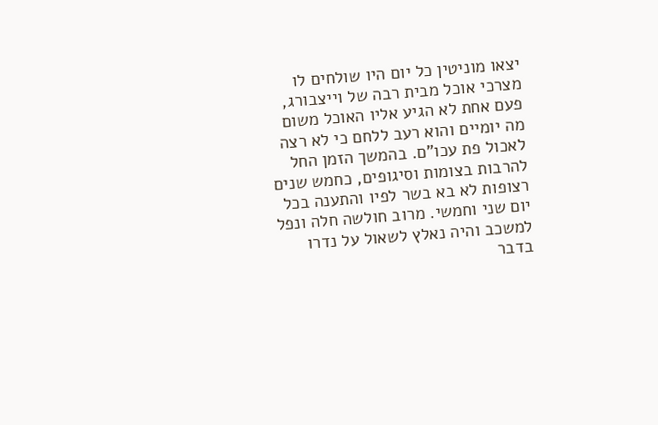יצאו מוניטין כל יום היו שולחים לו מצרכי אוכל מבית רבה של וייצבורג, פעם אחת לא הגיע אליו האוכל משום מה יומיים והוא רעב ללחם כי לא רצה לאכול פת עכו"ם. בהמשך הזמן החל להרבות בצומות וסיגופים, כחמש שנים רצופות לא בא בשר לפיו והתענה בכל יום שני וחמשי. מרוב חולשה חלה ונפל למשכב והיה נאלץ לשאול על נדרו בדבר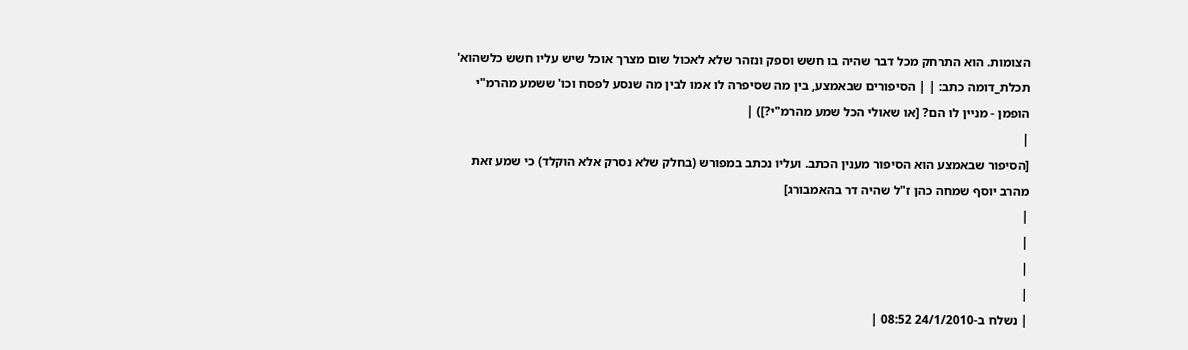הצומות. הוא התרחק מכל דבר שהיה בו חשש וספק ונזהר שלא לאכול שום מצרך אוכל שיש עליו חשש כלשהוא'
תכלת_דומה כתב: | | הסיפורים שבאמצע, בין מה שסיפרה לו אמו לבין מה שנסע לפסח וכו' ששמע מהרמ"י הופמן - מניין לו הם? [או שאולי הכל שמע מהרמ"י?]) |
|
[הסיפור שבאמצע הוא הסיפור מענין הכתב. ועליו נכתב במפורש (בחלק שלא נסרק אלא הוקלד) כי שמע זאת מהרב יוסף שמחה כהן ז"ל שהיה דר בהאמבורג]
|
|
|
|
| נשלח ב-24/1/2010 08:52 |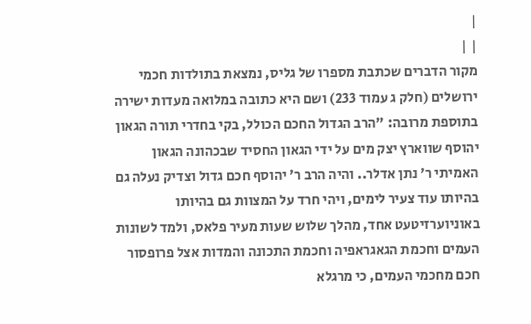|
| |
מקור הדברים שכתבת מספרו של גליס, נמצאת בתולדות חכמי ירושלים (חלק ג עמוד 233) ושם היא כתובה במלואה מעדות ישירה בתוספת מרובה: "הרב הגדול החכם הכולל, בקי בחדרי תורה הגאון יהוסף שווארץ יצק מים על ידי הגאון החסיד שבכהונה הגאון האמיתי ר' נתן אדלר.. והיה הרב ר' יהוסף חכם גדול וצדיק נעלה גם בהיותו עוד צעיר לימים, ויהי חרד על המצוות גם בהיותו באוניוערזיטעט אחד, מהלך שלוש שעות מעיר פלאס, ולמד לשונות העמים וחכמת הגאגראפיה וחכמת התכונה והמדות אצל פרופסור חכם מחכמי העמים, כי מרגלא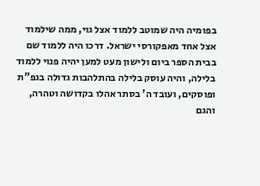בפומיה היה שמוטב ללמוד אצל גוי, ממה שילמוד אצל אחד מאפקורסי ישראל. דרכו היה ללמוד שם בבית הספר ביום ולישון מעט למען יהיה פנוי ללמוד בלילה, והיה עוסק בלילה בהתלהבות גדולה בגפ"ת ופוסקים, ועובד ה' בסתר אהלו בקדושה וטהרה, והגם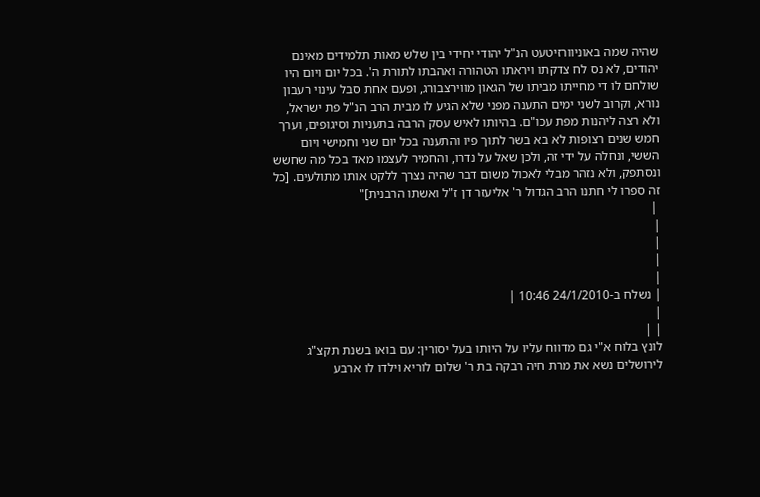שהיה שמה באוניוורזיטעט הנ"ל יהודי יחידי בין שלש מאות תלמידים מאינם יהודים, לא נס לח צדקתו ויראתו הטהורה ואהבתו לתורת ה'. בכל יום ויום היו שולחם לו די מחייתו מביתו של הגאון מווירצבורג, ופעם אחת סבל עינוי רעבון נורא, וקרוב לשני ימים התענה מפני שלא הגיע לו מבית הרב הנ"ל פת ישראל, ולא רצה ליהנות מפת עכו"ם. בהיותו לאיש עסק הרבה בתעניות וסיגופים, וערך חמש שנים רצופות לא בא בשר לתוך פיו והתענה בכל יום שני וחמישי ויום הששי, ונחלה על ידי זה, ולכן שאל על נדרו, והחמיר לעצמו מאד בכל מה שחשש ונסתפק, ולא נזהר מבלי לאכול משום דבר שהיה נצרך ללקט אותו מתולעים. [כל זה ספרו לי חתנו הרב הגדול ר' אליעזר דן ז"ל ואשתו הרבנית]"
 |
|
|
|
|
| נשלח ב-24/1/2010 10:46 |
|
| |
לונץ בלוח א"י גם מדווח עליו על היותו בעל יסורין: עם בואו בשנת תקצ"ג לירושלים נשא את מרת חיה רבקה בת ר' שלום לוריא וילדו לו ארבע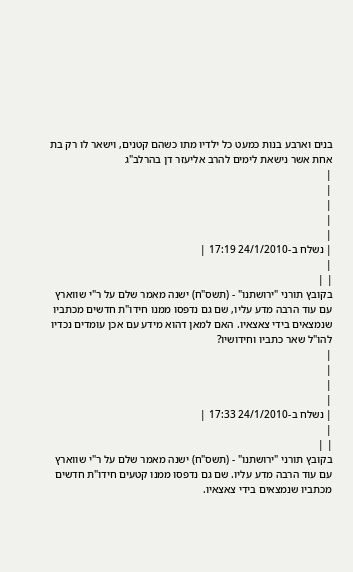בנים וארבע בנות כמעט כל ילדיו מתו כשהם קטנים, וישאר לו רק בת אחת אשר נישאת לימים להרב אליעזר דן בהרלב"ג
|
|
|
|
|
| נשלח ב-24/1/2010 17:19 |
|
| |
בקובץ תורני "ירושתנו" - (תשס"ח) ישנה מאמר שלם על ר"י שווארץ עם עוד הרבה מדע עליו, שם גם נדפסו ממנו חידו"ת חדשים מכתביו שנמצאים בידי צאצאיו. האם למאן דהוא מידע עם אכן עומדים נכדיו להו"ל שאר כתביו וחידושיו?
|
|
|
|
| נשלח ב-24/1/2010 17:33 |
|
| |
בקובץ תורני "ירושתנו" - (תשס"ח) ישנה מאמר שלם על ר"י שווארץ עם עוד הרבה מדע עליו. שם גם נדפסו ממנו קטעים חידו"ת חדשים מכתביו שנמצאים בידי צאצאיו.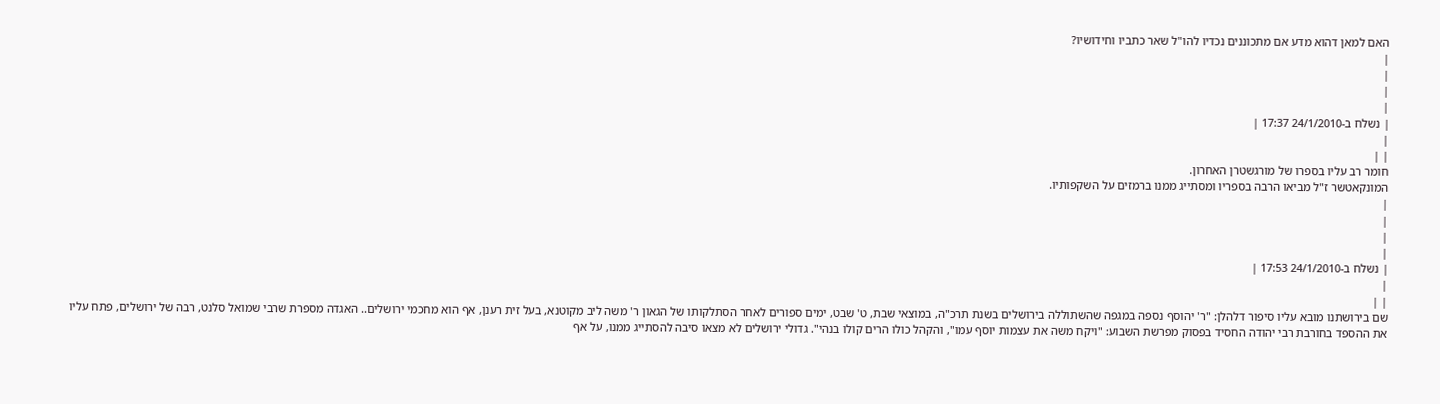האם למאן דהוא מדע אם מתכוננים נכדיו להו"ל שאר כתביו וחידושיו?
|
|
|
|
| נשלח ב-24/1/2010 17:37 |
|
| |
חומר רב עליו בספרו של מורגשטרן האחרון.
המונקאטשר ז"ל מביאו הרבה בספריו ומסתייג ממנו ברמזים על השקפותיו.
|
|
|
|
| נשלח ב-24/1/2010 17:53 |
|
| |
שם בירושתנו מובא עליו סיפור דלהלן: "ר' יהוסף נספה במגפה שהשתוללה בירושלים בשנת תרכ"ה, במוצאי שבת, ט' שבט, ימים ספורים לאחר הסתלקותו של הגאון ר' משה ליב מקוטנא, בעל זית רענן, אף הוא מחכמי ירושלים.. האגדה מספרת שרבי שמואל סלנט, רבה של ירושלים, פתח עליו את ההספד בחורבת רבי יהודה החסיד בפסוק מפרשת השבוע: "ויקח משה את עצמות יוסף עמו", והקהל כולו הרים קולו בנהי". גדולי ירושלים לא מצאו סיבה להסתייג ממנו, על אף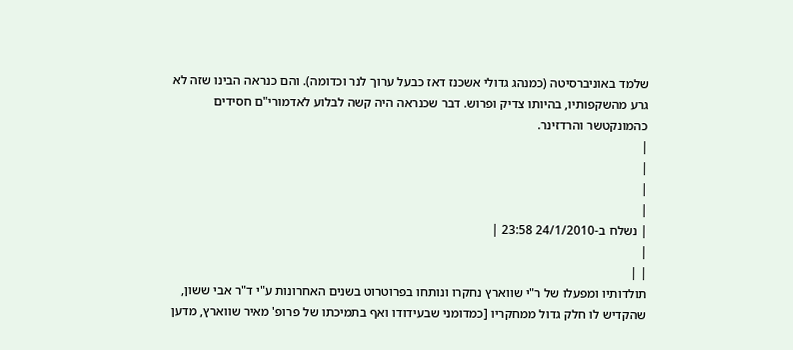שלמד באוניברסיטה (כמנהג גדולי אשכנז דאז כבעל ערוך לנר וכדומה). והם כנראה הבינו שזה לא גרע מהשקפותיו, בהיותו צדיק ופרוש. דבר שכנראה היה קשה לבלוע לאדמורי"ם חסידים כהמונקטשר והרדזינר.
|
|
|
|
| נשלח ב-24/1/2010 23:58 |
|
| |
תולדותיו ומפעלו של ר"י שווארץ נחקרו ונותחו בפרוטרוט בשנים האחרונות ע"י ד"ר אבי ששון, שהקדיש לו חלק גדול ממחקריו [כמדומני שבעידודו ואף בתמיכתו של פרופ' מאיר שווארץ, מדען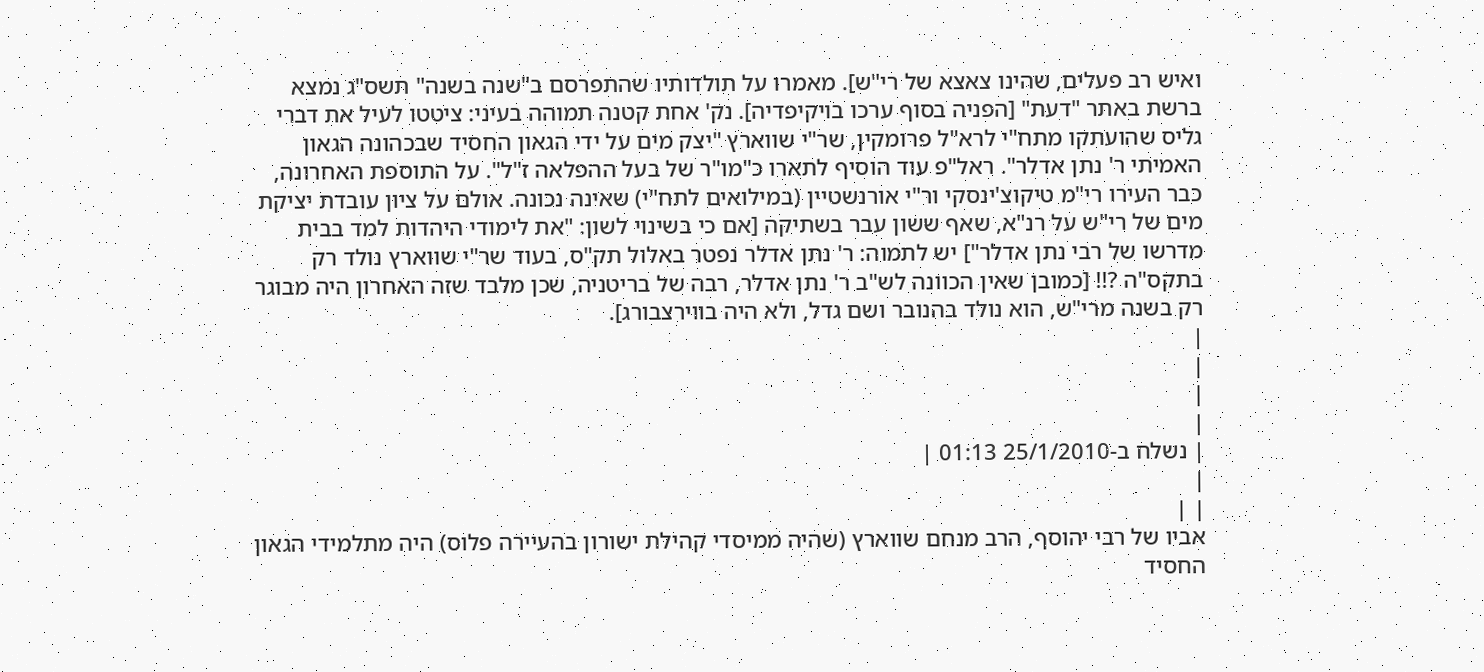ואיש רב פעלים, שהינו צאצא של רי"ש]. מאמרו על תולדותיו שהתפרסם ב"שנה בשנה" תשס"ג נמצא ברשת באתר "דעת" [הפניה בסוף ערכו בויקיפדיה]. נק' אחת קטנה תמוהה בעיני: ציטטו לעיל את דברי גליס שהועתקו מתח"י לרא"ל פרומקין, שר"י שווארץ "יצק מים על ידי הגאון החסיד שבכהונה הגאון האמיתי ר' נתן אדלר". ראל"פ עוד הוסיף לתארו כ"מו"ר של בעל ההפלאה ז"ל". על התוספת האחרונה, כבר העירו רי"מ טיקוצ'ינסקי ור"י אורנשטיין (במילואים לתח"י) שאינה נכונה. אולם על ציון עובדת יציקת מים של רי"ש על רנ"א, שאף ששון עבר בשתיקה [אם כי בשינוי לשון: "את לימודי היהדות למד בבית מדרשו של רבי נתן אדלר"] יש לתמוה: ר' נתן אדלר נפטר באלול תק"ס, בעוד שר"י שווארץ נולד רק בתקס"ה ?!! [כמובן שאין הכוונה לש"ב ר' נתן אדלר, רבה של בריטניה, שכן מלבד שזה האחרון היה מבוגר רק בשנה מרי"ש, הוא נולד בהנובר ושם גדל, ולא היה בווירצבורג].
|
|
|
|
| נשלח ב-25/1/2010 01:13 |
|
| |
אביו של רבי יהוסף, הרב מנחם שווארץ (שהיה ממיסדי קהילת ישורון בהעיירה פלוס) היה מתלמידי הגאון החסיד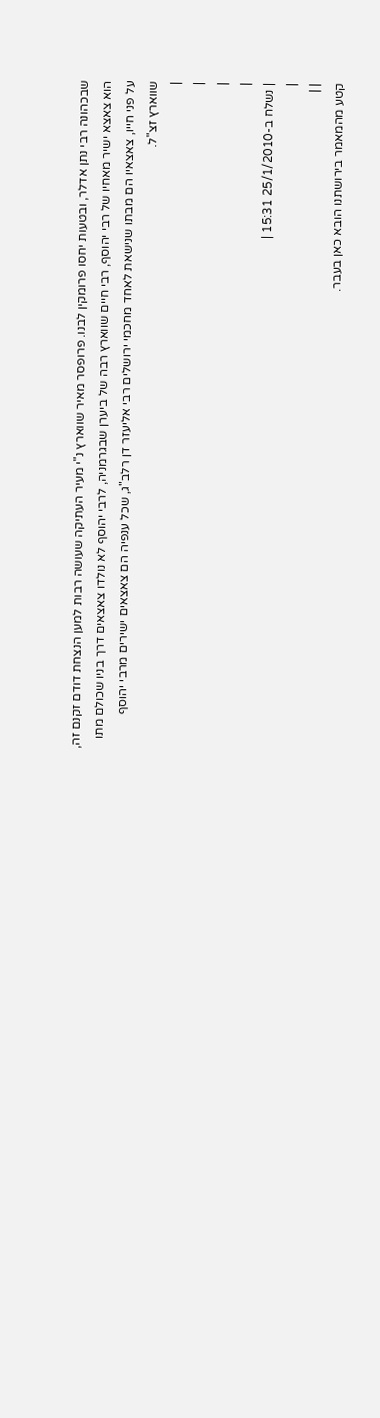שבכהונה רבי נתן אדלר, ובטעות יחסו פרומקין לבנו. פרופסר מאיר שווארץ נ"י מעיר העתיקה שעושה רבות למען הנצחת דודם זקנם זה, הוא צאצא ישיר מאחיו של רבי יהוסף, רבי חיים שווארץ רבה של ביערן שבגרמניה, לרבי יהוסף לא נולדו צאצאים דרך בניו שכולם מתו על פני חייו, צאצאיו הם מבתו שנישאת לאחד מחכמי ירושלים רבי אליעזר דן רלב"ג, שכל ענפיה הם צאצאים ישירים מרבי יהוסף שווארץ זצ"ל.
|
|
|
|
| נשלח ב-25/1/2010 15:31 |
|
| |
קטע מהמאמר בירושתנו הובא כאן בעבר.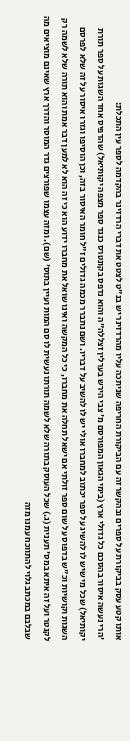אותו קטע עסק בביקורת על ספרים ובהקשר זה עם הביקורת החריפה שניתכה עליו מהרדזינר יש בנ"ט לצטט את דברי הרדזינר בהקדמה לספר עין התכלת:
'הרי נעשה איסור בהסכם כל גדולי ארץ (בימי הגאון המפורסם מ' צבי הירש בערלין זצללה"ה והוא נדפס בקונטרס כנגד ספר מצפה יקותיאל) שהדפיס אחד השגות על ספר תורת יקותיאל) שכל מי שיש לו להשיג על ספר יכתוב למחברו אולי יש לו להשיב על דבריו. ושם נתברר מכמה גדולים ז"ל חומר האיסור בזה, וכן הוסיפו וגזרו איסור על זה שלא לפרסם השגות וקושיות וכ"ש בדפוס על שום ספר זולתי אם ישאל תחלה את מחברו, כי כל המקשה ואינו שואל את מחברו ידוע הוא כי זה הוא לא למען דבר אמת והוא תורה שלא לשמה רק לקנטר ועל זה איתא במס' תענית (ג.) שכל העוסק בתורה שלא לשמה תורתו נעשית לו סם המות ועיין בתוס' (שם). ומזה עצמו שפורצים גדר המוסר והדרך ארץ שאינם מוציאים מה שבלבם במכתב גלוי להתווכח עמנו מזה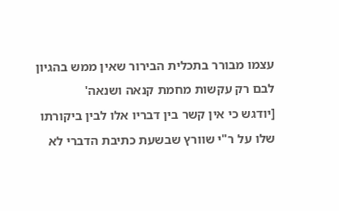עצמו מבורר בתכלית הבירור שאין ממש בהגיון לבם רק עקשות מחמת קנאה ושנאה'
[יודגש כי אין קשר בין דבריו אלו לבין ביקורתו שלו על ר"י שוורץ שבשעת כתיבת הדברי לא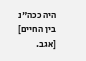היה ככה"נ בין החיים]
[אגב.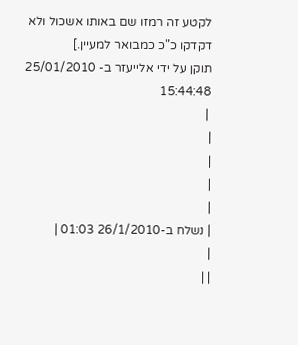לקטע זה רמזו שם באותו אשכול ולא דקדקו כ"כ כמבואר למעיין.]
תוקן על ידי אלייעזר ב- 25/01/2010 15:44:48
 |
|
|
|
|
| נשלח ב-26/1/2010 01:03 |
|
| |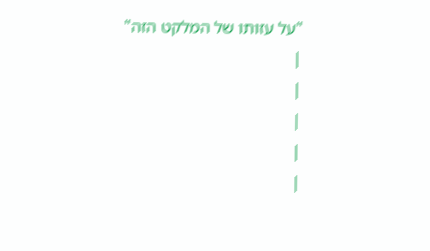"על עזותו של המלקט הזה"
|
|
|
|
|